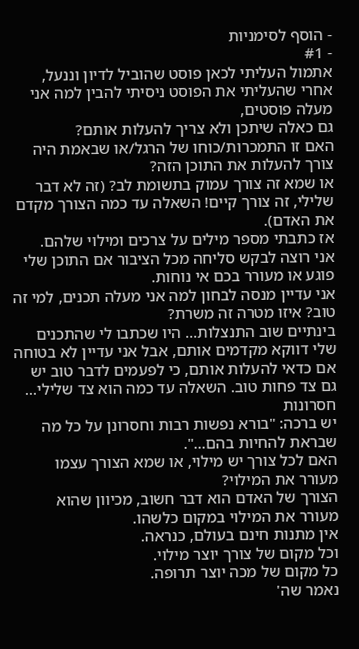- הוסף לסימניות
- #1
אתמול העליתי לכאן פוסט שהוביל לדיון וננעל, אחרי שהעליתי את הפוסט ניסיתי להבין למה אני מעלה פוסטים,
גם כאלה שיתכן ולא צריך להעלות אותם?
האם זו התמכרות/כוחו של הרגל/או שבאמת היה צורך להעלות את התוכן הזה?
או שמא זה צורך עמוק בתשומת לב? (זה לא דבר שלילי, זה צורך קיים! השאלה עד כמה הצורך מקדם את האדם).
אז כתבתי מספר מילים על צרכים ומילוי שלהם.
אני רוצה לבקש סליחה מכל הציבור אם התוכן שלי פוגע או מעורר בכם אי נוחות.
אני עדיין מנסה לבחון למה אני מעלה תכנים, למי זה טוב? איזו מטרה זה משרת?
בינתיים שוב התנצלות... היו שכתבו לי שהתכנים שלי דווקא מקדמים אותם, אבל אני עדיין לא בטוחה אם כדאי להעלות אותם, כי לפעמים לדבר טוב יש גם צד פחות טוב. השאלה עד כמה הוא צד שלילי...
חסרונות
יש ברכה: "בורא נפשות רבות וחסרונן על כל מה שבראת להחיות בהם...".
האם לכל צורך יש מילוי, או שמא הצורך עצמו מעורר את המילוי?
הצורך של האדם הוא דבר חשוב, מכיוון שהוא מעורר את המילוי במקום כלשהו.
אין מתנות חינם בעולם, כנראה.
וכל מקום של צורך יוצר מילוי.
כל מקום של מכה יוצר תרופה.
נאמר שה'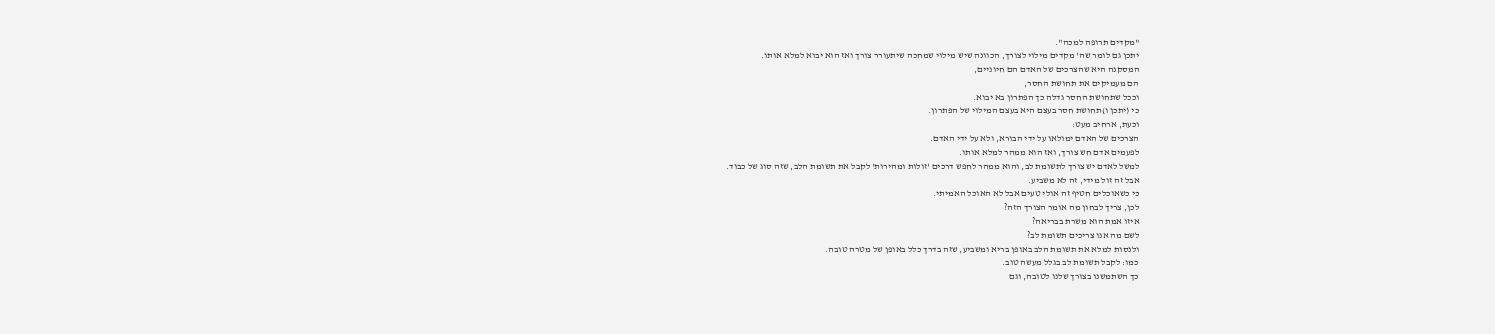"מקדים תרופה למכה".
יתכן גם לומר שה' מקדים מילוי לצורך, הכוונה שיש מילוי שמחכה שיתעורר צורך ואז הוא יבוא למלא אותו.
המסקנה היא שהצרכים של האדם הם חיוניים,
הם מעמיקים את תחושת החסר,
וככל שתחושת החסר גדלה כך הפתרון בא יבוא.
כי (יתכן ו)תחושת חסר בעצם היא בעצם המילוי של הפתרון.
וכעת, ארחיב מעט:
הצרכים של האדם ימולאו על ידי הבורא, ולא על ידי האדם.
לפעמים אדם חש צורך, ואז הוא ממהר למלא אותו.
למשל לאדם יש צורך לתשומת לב, והוא ממהר לחפש דרכים 'זולות ומהירות' לקבל את תשומת הלב, שזה סוג של כבוד.
אבל זה זול מידי, זה לא משביע.
כי כשאוכלים חטיף זה אולי טעים אבל לא האוכל האמיתי.
לכן, צריך לבחון מה אומר הצורך הזה?
איזו אמת הוא משרת בבריאה?
לשם מה אנו צריכים תשומת לב?
ולנסות למלא את תשומת הלב באופן בריא ומשביע, שזה בדרך כלל באופן של מטרה טובה.
כמו: לקבל תשומת לב בגלל מעשה טוב.
כך השתמשנו בצורך שלנו לטובה, וגם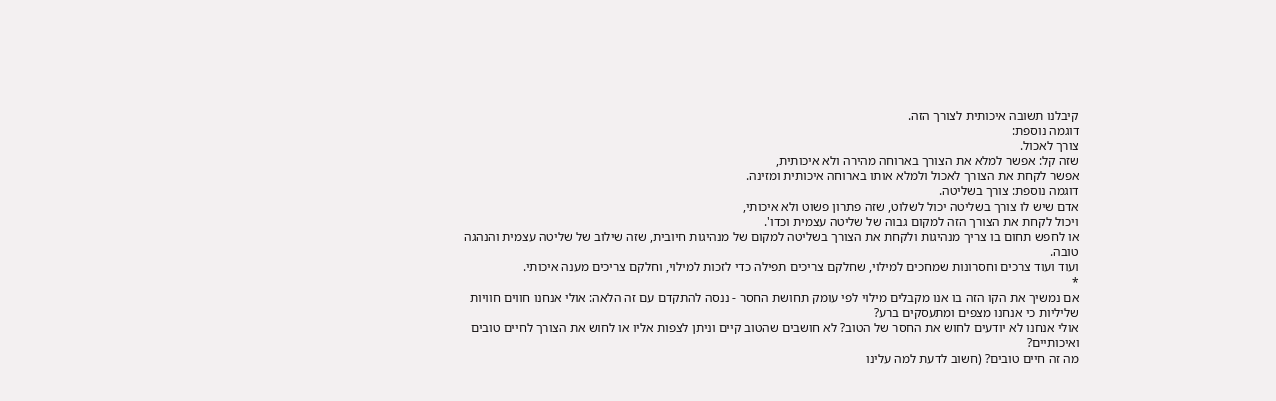קיבלנו תשובה איכותית לצורך הזה.
דוגמה נוספת:
צורך לאכול.
שזה קל: אפשר למלא את הצורך בארוחה מהירה ולא איכותית,
אפשר לקחת את הצורך לאכול ולמלא אותו בארוחה איכותית ומזינה.
דוגמה נוספת: צורך בשליטה.
אדם שיש לו צורך בשליטה יכול לשלוט, שזה פתרון פשוט ולא איכותי,
ויכול לקחת את הצורך הזה למקום גבוה של שליטה עצמית וכדו'.
או לחפש תחום בו צריך מנהיגות ולקחת את הצורך בשליטה למקום של מנהיגות חיובית, שזה שילוב של שליטה עצמית והנהגה טובה.
ועוד ועוד צרכים וחסרונות שמחכים למילוי, שחלקם צריכים תפילה כדי לזכות למילוי, וחלקם צריכים מענה איכותי.
*
אם נמשיך את הקו הזה בו אנו מקבלים מילוי לפי עומק תחושת החסר - ננסה להתקדם עם זה הלאה: אולי אנחנו חווים חוויות שליליות כי אנחנו מצפים ומתעסקים ברע?
אולי אנחנו לא יודעים לחוש את החסר של הטוב? לא חושבים שהטוב קיים וניתן לצפות אליו או לחוש את הצורך לחיים טובים ואיכותיים?
מה זה חיים טובים? (חשוב לדעת למה עלינו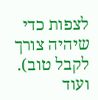לצפות כדי שיהיה צורך לקבל טוב).
ועוד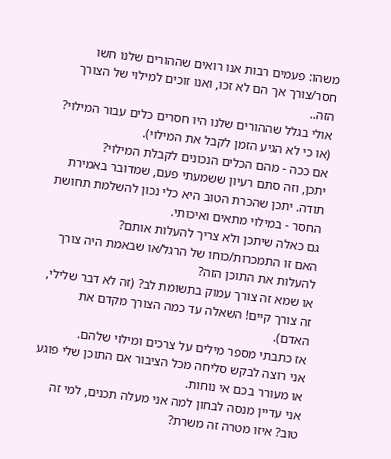משהו: פעמים רבות אנו רואים שההורים שלנו חשו חסר/צורך אך הם לא זכו, ואנו זוכים למילוי של הצורך הזה..
אולי בגלל שההורים שלנו היו חסרים כלים עבור המילוי? (או כי לא הגיע הזמן לקבל את המילוי).
אם ככה - מהם הכלים הנכונים לקבלת המילוי?
יתכן, וזה סתם רעיון ששמעתי פעם, שמדובר באמירת תודה. יתכן שהכרת הטוב היא כלי נכון להשלמת תחושת החסר - במילוי מתאים ואיכותי.
גם כאלה שיתכן ולא צריך להעלות אותם?
האם זו התמכרות/כוחו של הרגל/או שבאמת היה צורך להעלות את התוכן הזה?
או שמא זה צורך עמוק בתשומת לב? (זה לא דבר שלילי, זה צורך קיים! השאלה עד כמה הצורך מקדם את האדם).
אז כתבתי מספר מילים על צרכים ומילוי שלהם.
אני רוצה לבקש סליחה מכל הציבור אם התוכן שלי פוגע או מעורר בכם אי נוחות.
אני עדיין מנסה לבחון למה אני מעלה תכנים, למי זה טוב? איזו מטרה זה משרת?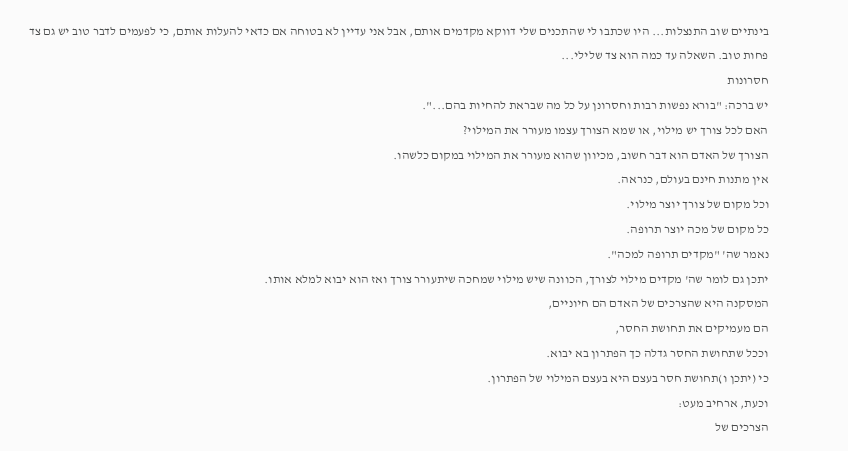בינתיים שוב התנצלות... היו שכתבו לי שהתכנים שלי דווקא מקדמים אותם, אבל אני עדיין לא בטוחה אם כדאי להעלות אותם, כי לפעמים לדבר טוב יש גם צד פחות טוב. השאלה עד כמה הוא צד שלילי...
חסרונות
יש ברכה: "בורא נפשות רבות וחסרונן על כל מה שבראת להחיות בהם...".
האם לכל צורך יש מילוי, או שמא הצורך עצמו מעורר את המילוי?
הצורך של האדם הוא דבר חשוב, מכיוון שהוא מעורר את המילוי במקום כלשהו.
אין מתנות חינם בעולם, כנראה.
וכל מקום של צורך יוצר מילוי.
כל מקום של מכה יוצר תרופה.
נאמר שה' "מקדים תרופה למכה".
יתכן גם לומר שה' מקדים מילוי לצורך, הכוונה שיש מילוי שמחכה שיתעורר צורך ואז הוא יבוא למלא אותו.
המסקנה היא שהצרכים של האדם הם חיוניים,
הם מעמיקים את תחושת החסר,
וככל שתחושת החסר גדלה כך הפתרון בא יבוא.
כי (יתכן ו)תחושת חסר בעצם היא בעצם המילוי של הפתרון.
וכעת, ארחיב מעט:
הצרכים של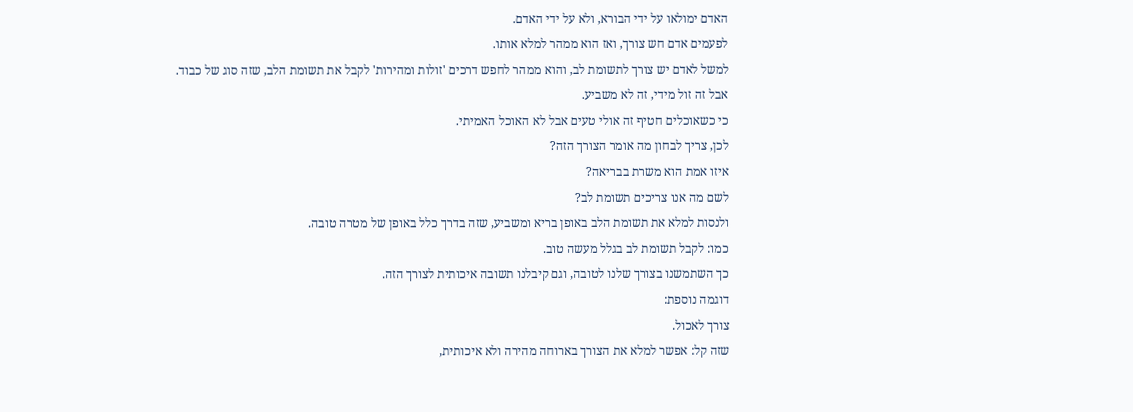האדם ימולאו על ידי הבורא, ולא על ידי האדם.
לפעמים אדם חש צורך, ואז הוא ממהר למלא אותו.
למשל לאדם יש צורך לתשומת לב, והוא ממהר לחפש דרכים 'זולות ומהירות' לקבל את תשומת הלב, שזה סוג של כבוד.
אבל זה זול מידי, זה לא משביע.
כי כשאוכלים חטיף זה אולי טעים אבל לא האוכל האמיתי.
לכן, צריך לבחון מה אומר הצורך הזה?
איזו אמת הוא משרת בבריאה?
לשם מה אנו צריכים תשומת לב?
ולנסות למלא את תשומת הלב באופן בריא ומשביע, שזה בדרך כלל באופן של מטרה טובה.
כמו: לקבל תשומת לב בגלל מעשה טוב.
כך השתמשנו בצורך שלנו לטובה, וגם קיבלנו תשובה איכותית לצורך הזה.
דוגמה נוספת:
צורך לאכול.
שזה קל: אפשר למלא את הצורך בארוחה מהירה ולא איכותית,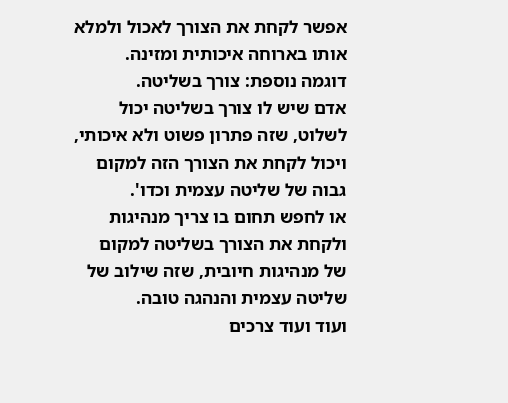אפשר לקחת את הצורך לאכול ולמלא אותו בארוחה איכותית ומזינה.
דוגמה נוספת: צורך בשליטה.
אדם שיש לו צורך בשליטה יכול לשלוט, שזה פתרון פשוט ולא איכותי,
ויכול לקחת את הצורך הזה למקום גבוה של שליטה עצמית וכדו'.
או לחפש תחום בו צריך מנהיגות ולקחת את הצורך בשליטה למקום של מנהיגות חיובית, שזה שילוב של שליטה עצמית והנהגה טובה.
ועוד ועוד צרכים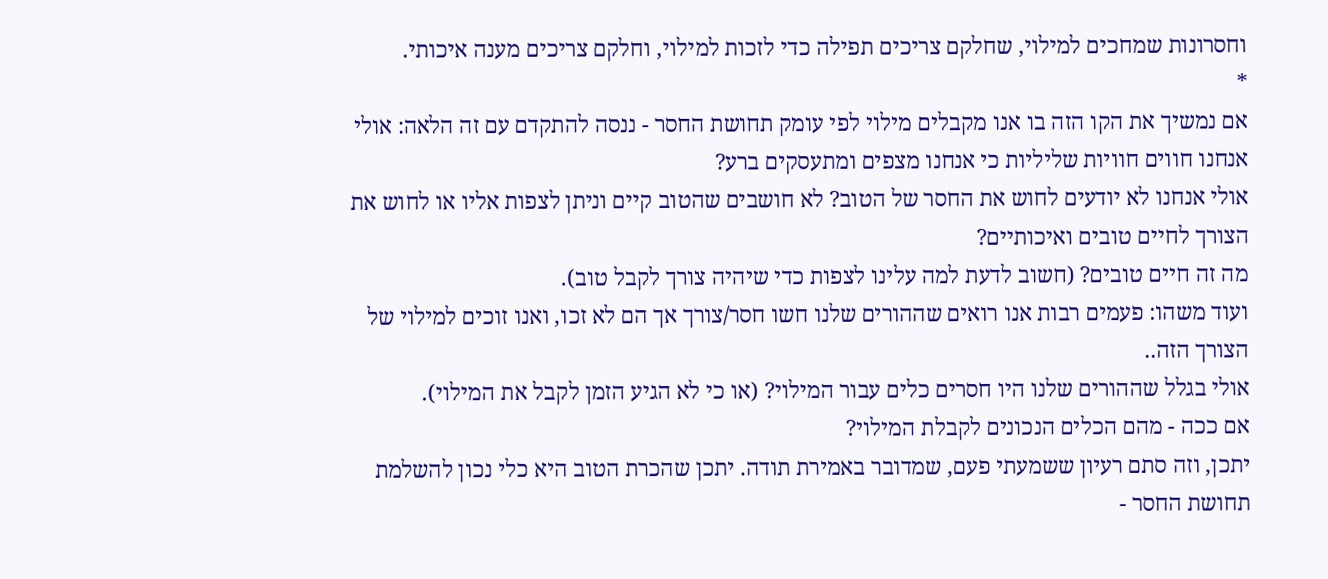וחסרונות שמחכים למילוי, שחלקם צריכים תפילה כדי לזכות למילוי, וחלקם צריכים מענה איכותי.
*
אם נמשיך את הקו הזה בו אנו מקבלים מילוי לפי עומק תחושת החסר - ננסה להתקדם עם זה הלאה: אולי אנחנו חווים חוויות שליליות כי אנחנו מצפים ומתעסקים ברע?
אולי אנחנו לא יודעים לחוש את החסר של הטוב? לא חושבים שהטוב קיים וניתן לצפות אליו או לחוש את הצורך לחיים טובים ואיכותיים?
מה זה חיים טובים? (חשוב לדעת למה עלינו לצפות כדי שיהיה צורך לקבל טוב).
ועוד משהו: פעמים רבות אנו רואים שההורים שלנו חשו חסר/צורך אך הם לא זכו, ואנו זוכים למילוי של הצורך הזה..
אולי בגלל שההורים שלנו היו חסרים כלים עבור המילוי? (או כי לא הגיע הזמן לקבל את המילוי).
אם ככה - מהם הכלים הנכונים לקבלת המילוי?
יתכן, וזה סתם רעיון ששמעתי פעם, שמדובר באמירת תודה. יתכן שהכרת הטוב היא כלי נכון להשלמת תחושת החסר -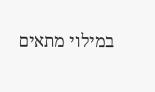במילוי מתאים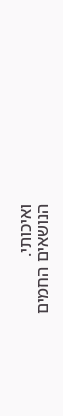ואיכותי.
הנושאים החמים